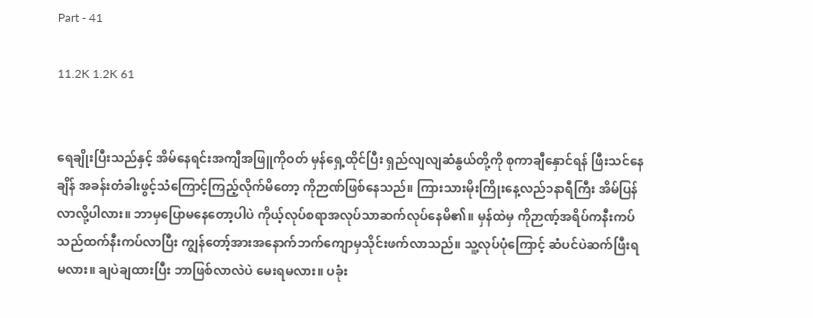Part - 41

11.2K 1.2K 61


ရေချိုးပြီးသည်နှင့် အိမ်နေရင်းအကျီအဖြူကိုဝတ် မှန်ရှေ့ထိုင်ပြီး ရှည်လျလျဆံနွယ်တို့ကို စုကာချီနှောင်ရန် ဖြီးသင်နေချိန် အခန်းတံခါးဖွင့်သံကြောင့်ကြည့်လိုက်မိတော့ ကိုဉာဏ်ဖြစ်နေသည်။ ကြားသားမိုးကြိုးနေ့လည်၁နာရီကြီး အိမ်ပြန်လာလို့ပါလား။ ဘာမှပြောမနေတော့ပါပဲ ကိုယ့်လုပ်စရာအလုပ်သာဆက်လုပ်နေမိ၏။ မှန်ထဲမှ ကိုဉာဏ့်အရိပ်ကနီးကပ်သည်ထက်နီးကပ်လာပြီး ကျွန်တော့်အားအနောက်ဘက်ကျောမှသိုင်းဖက်လာသည်။ သူ့လုပ်ပုံကြောင့် ဆံပင်ပဲဆက်ဖြီးရမလား။ ချပဲချထားပြီး ဘာဖြစ်လာလဲပဲ မေးရမလား။ ပခုံး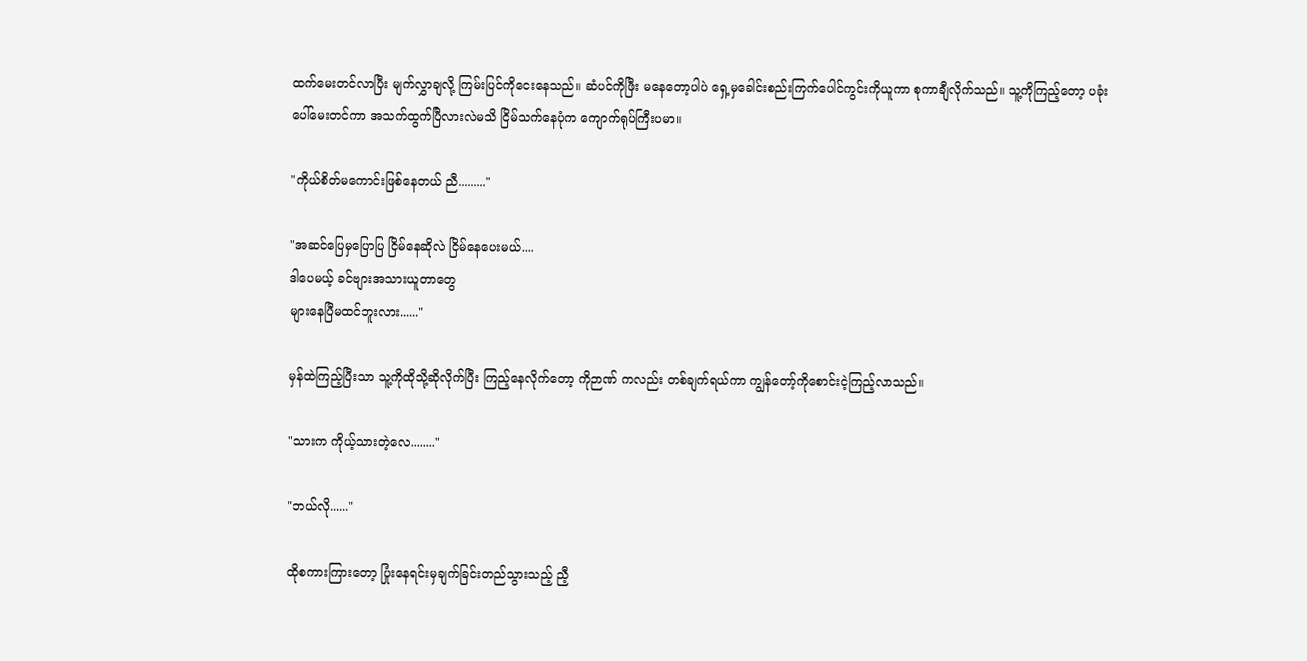ထက်မေးတင်လာပြီး မျက်လွှာချလို့ ကြမ်းပြင်ကိုငေးနေသည်။ ဆံပင်ကိုဖြီး မနေတော့ပါပဲ ရှေ့မှခေါင်းစည်းကြက်ပေါင်ကွင်းကိုယူကာ စုကာချီလိုက်သည်။ သူ့ကိုကြည့်တော့ ပခုံးပေါ်မေးတင်ကာ အသက်ထွက်ပြီလားလဲမသိ ငြိမ်သက်နေပုံက ကျောက်ရုပ်ကြီးပမာ။

"ကိုယ်စိတ်မကောင်းဖြစ်နေတယ် ညီ........."

"အဆင်ပြေမှပြောပြ ငြိမ်နေဆိုလဲ ငြိမ်နေပေးမယ်....
ဒါပေမယ့် ခင်ဗျားအသားယူတာတွေ
များနေပြီမထင်ဘူးလား......"

မှန်ထဲကြည့်ပြီးသာ သူ့ကိုထိုသို့ဆိုလိုက်ပြီး ကြည့်နေလိုက်တော့ ကိုဉာဏ် ကလည်း တစ်ချက်ရယ်ကာ ကျွန်တော့်ကိုစောင်းငဲ့ကြည့်လာသည်။

"သားက ကိုယ့်သားတဲ့လေ........"

"ဘယ်လို......"

ထိုစကားကြားတော့ ပြုံးနေရင်းမှချက်ခြင်းတည်သွားသည့် ညီ့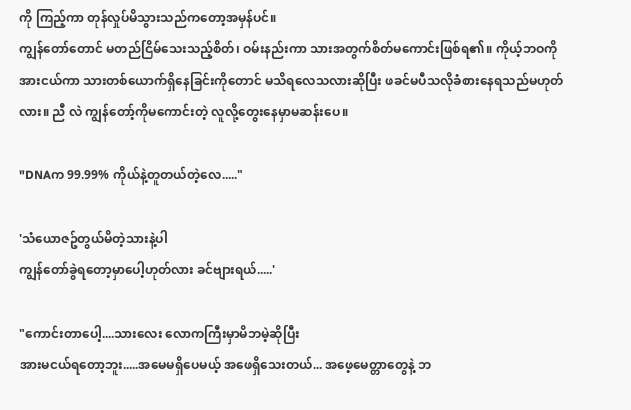ကို ကြည့်ကာ တုန်လှုပ်မိသွားသည်ကတော့အမှန်ပင်။
ကျွန်တော်တောင် မတည်ငြိမ်သေးသည့်စိတ်၊ ဝမ်းနည်းကာ သားအတွက်စိတ်မကောင်းဖြစ်ရ၏။ ကိုယ့်ဘဝကို အားငယ်ကာ သားတစ်ယောက်ရှိနေခြင်းကိုတောင် မသိရလေသလားဆိုပြီး ဖခင်မပီသလိုခံစားနေရသည်မဟုတ်လား။ ညီ လဲ ကျွန်တော့်ကိုမကောင်းတဲ့ လူလို့တွေးနေမှာမဆန်းပေ။

"DNAက 99.99% ကိုယ်နဲ့တူတယ်တဲ့လေ....."

'သံယောဇဥ်တွယ်မိတဲ့သားနဲ့ပါ
ကျွန်တော်ခွဲရတော့မှာပေါ့ဟုတ်လား ခင်ဗျားရယ်.....'

"ကောင်းတာပေါ့....သားလေး လောကကြီးမှာမိဘမဲ့ဆိုပြီး
အားမငယ်ရတော့ဘူး.....အမေမရှိပေမယ့် အဖေရှိသေးတယ်... အဖေ့မေတ္တာတွေနဲ့ ဘ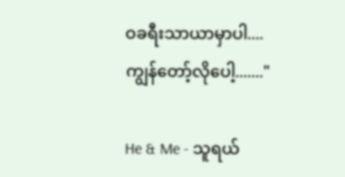ဝခရီးသာယာမှာပါ....
ကျွန်တော့်လိုပေါ့......."

He & Me - သူရယ်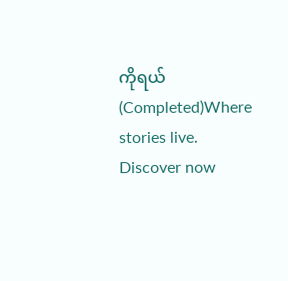ကိုရယ် (Completed)Where stories live. Discover now